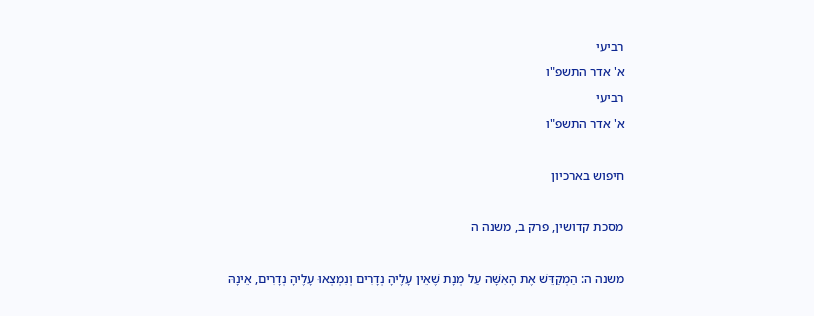רביעי
א' אדר התשפ"ו
רביעי
א' אדר התשפ"ו

חיפוש בארכיון

מסכת קדושין, פרק ב, משנה ה

משנה ה: הַמְקַדֵּשׁ אֶת הָאִשָּׁה עַל מְנָת שֶׁאֵין עָלֶיהָ נְדָרִים וְנִמְצְאוּ עָלֶיהָ נְדָרִים, אֵינָהּ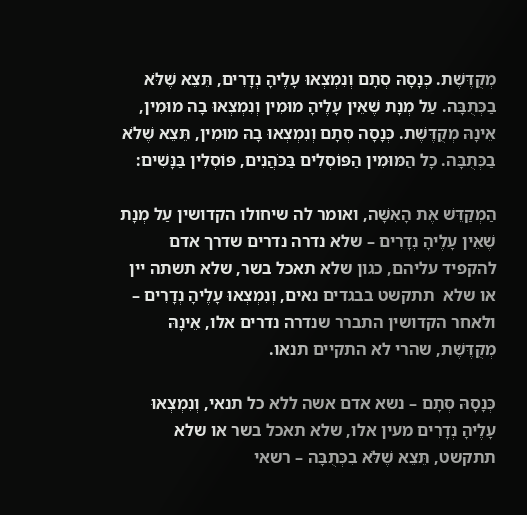מְקֻדֶּשֶׁת. כְּנָסָהּ סְתָם וְנִמְצְאוּ עָלֶיהָ נְדָרִים, תֵּצֵא שֶׁלֹּא בַכְּתֻבָּה. עַל מְנָת שֶׁאֵין עָלֶיהָ מוּמִין וְנִמְצְאוּ בָה מוּמִין, אֵינָהּ מְקֻדֶּשֶׁת. כְּנָסָה סְתָם וְנִמְצְאוּ בָהּ מוּמִין, תֵּצֵא שֶׁלֹא בַכְּתֻבָּה. כָל הַמּוּמִין הַפּוֹסְלִים בַּכֹּהֲנִים, פּוֹסְלִין בַּנָּשִׁים:

הַמְקַדֵּשׁ אֶת הָאִשָּׁה, ואומר לה שיחולו הקדושין עַל מְנָת שֶׁאֵין עָלֶיהָ נְדָרִים – שלא נדרה נדרים שדרך אדם להקפיד עליהם, כגון שלא תאכל בשר, שלא תשתה יין או שלא  תתקשט בבגדים נאים, וְנִמְצְאוּ עָלֶיהָ נְדָרִים – ולאחר הקדושין התברר שנדרה נדרים אלו, אֵינָהּ מְקֻדֶּשֶׁת, שהרי לא התקיים תנאו.

כְּנָסָהּ סְתָם – נשא אדם אשה ללא כל תנאי, וְנִמְצְאוּ עָלֶיהָ נְדָרִים מעין אלו, שלא תאכל בשר או שלא תתקשט, תֵּצֵא שֶׁלֹּא בִכְּתֻבָּה – רשאי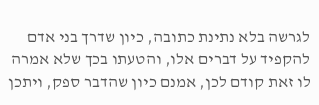לגרשה בלא נתינת כתובה, כיון שדרך בני אדם להקפיד על דברים אלו, והטעתו בכך שלא אמרה לו זאת קודם לכן, אמנם כיון שהדבר ספק, ויתכן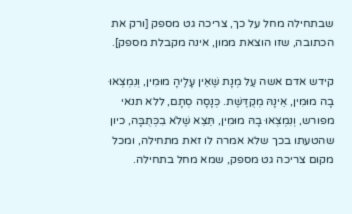שבתחילה מחל על כך, צריכה גט מספק [ורק את הכתובה, שזו הוצאת ממון, אינה מקבלת מספק].

קידש אדם אשה עַל מְנָת שֶׁאֵין עָלֶיהָ מוּמִין, וְנִמְצְאוּ בָה מוּמִין, אֵינָהּ מְקֻדֶּשֶׁת. כְּנָסָה סְתָם, ללא תנאי מפורש, וְנִמְצְאוּ בָהּ מוּמִין, תֵּצֵא שֶׁלֹא בִכְּתֻבָּה, כיון שהטעתו בכך שלא אמרה לו זאת מתחילה, ומכל מקום צריכה גט מספק, שמא מחל בתחילה.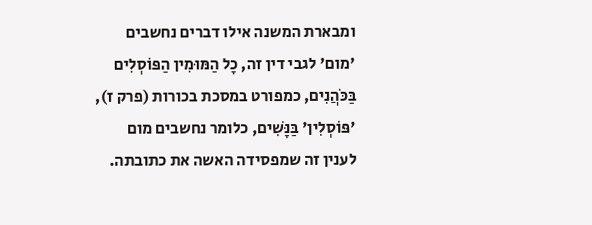ומבארת המשנה אילו דברים נחשבים 'מום' לגבי דין זה, כָל הַמּוּמִין הַפּוֹסְלִים בַּכֹּהֲנִים, כמפורט במסכת בכורות (פרק ז), 'פּוֹסְלִין' בַּנָּשִׁים, כלומר נחשבים מום לענין זה שמפסידה האשה את כתובתה.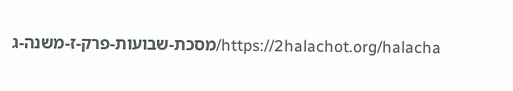https://2halachot.org/halacha/מסכת-שבועות-פרק-ז-משנה-ג